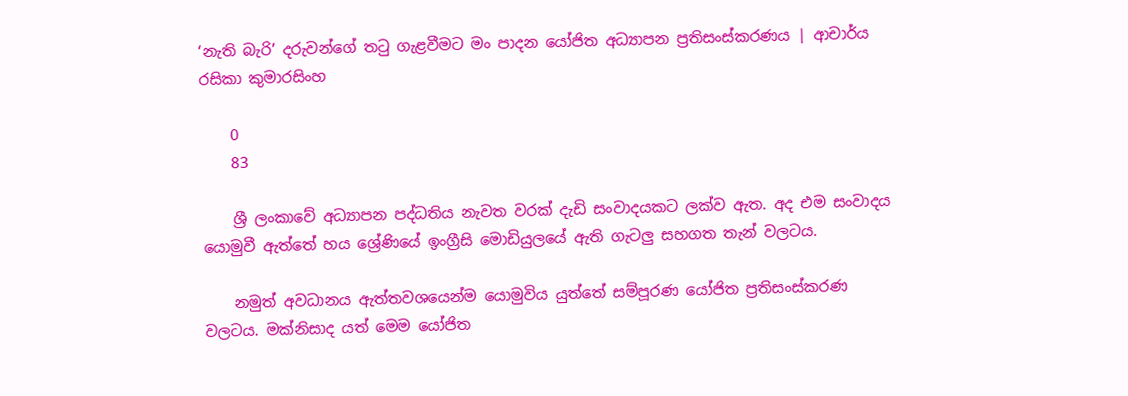‘නැති බැරි’ දරුවන්ගේ තටු ගැළවීමට මං පාදන යෝජිත අධ්‍යාපන ප්‍රතිසංස්කරණය | ආචාර්ය රසිකා කුමාරසිංහ

    0
    83

    ශ්‍රී ලංකාවේ අධ්‍යාපන පද්ධතිය නැවත වරක් දැඩි සංවාදයකට ලක්ව ඇත. අද එම සංවාදය යොමුවී ඇත්තේ හය ශ්‍රේණියේ ඉංග්‍රීසි මොඩියුලයේ ඇති ගැටලු සහගත තැන් වලටය.

    නමුත් අවධානය ඇත්තවශයෙන්ම යොමුවිය යුත්තේ සම්පූරණ යෝජිත ප්‍රතිසංස්කරණ වලටය. මක්නිසාද යත් මෙම යෝජිත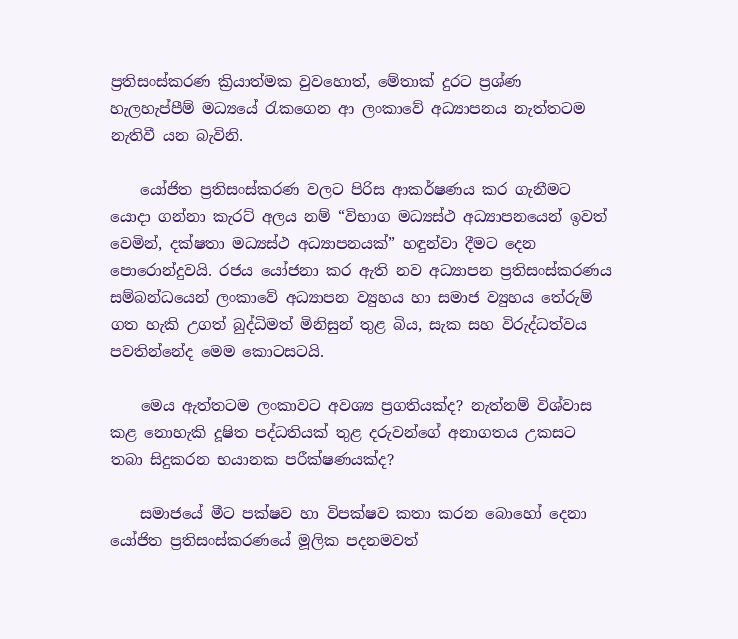ප්‍රතිසංස්කරණ ක්‍රියාත්මක වුවහොත්, මේතාක් දුරට ප්‍රශ්ණ හැලහැප්පීම් මධ්‍යයේ රැකගෙන ආ ලංකාවේ අධ්‍යාපනය නැත්තටම නැතිවී යන බැවිනි.

    යෝජිත ප්‍රතිසංස්කරණ වලට පිරිස ආකර්ෂණය කර ගැනීමට යොදා ගන්නා කැරට් අලය නම් “විභාග මධ්‍යස්ථ අධ්‍යාපනයෙන් ඉවත් වෙමින්, දක්ෂතා මධ්‍යස්ථ අධ්‍යාපනයක්” හඳුන්වා දීමට දෙන පොරොන්දුවයි. රජය යෝජනා කර ඇති නව අධ්‍යාපන ප්‍රතිසංස්කරණය සම්බන්ධයෙන් ලංකාවේ අධ්‍යාපන ව්‍යුහය හා සමාජ ව්‍යුහය තේරුම් ගත හැකි උගත් බුද්ධිමත් මිනිසුන් තුළ බිය, සැක සහ විරුද්ධත්වය පවතින්නේද මෙම කොටසටයි.

    මෙය ඇත්තටම ලංකාවට අවශ්‍ය ප්‍රගතියක්ද? නැත්නම් විශ්වාස කළ නොහැකි දූෂිත පද්ධතියක් තුළ දරුවන්ගේ අනාගතය උකසට තබා සිදුකරන භයානක පරීක්ෂණයක්ද?

    සමාජයේ මීට පක්ෂව හා විපක්ෂව කතා කරන බොහෝ දෙනා යෝජිත ප්‍රතිසංස්කරණයේ මූලික පදනමවත්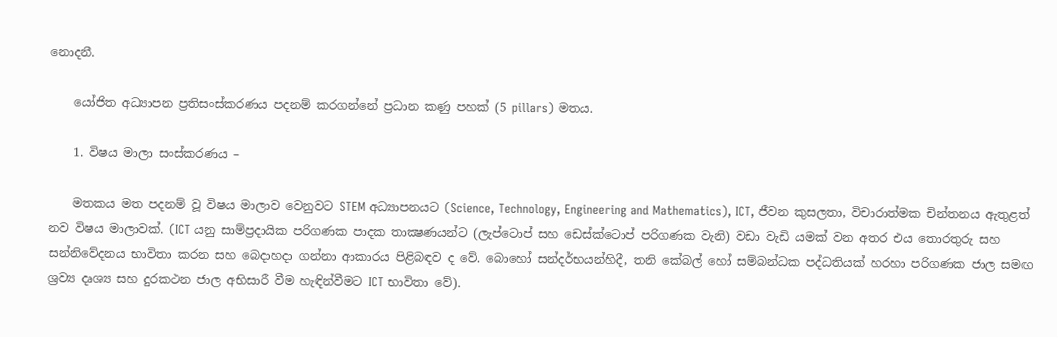නොදනී.

    යෝජිත අධ්‍යාපන ප්‍රතිසංස්කරණය පදනම් කරගන්නේ ප්‍රධාන කණු පහක් (5 pillars) මතය.

    1. විෂය මාලා සංස්කරණය –

    මතකය මත පදනම් වූ විෂය මාලාව වෙනුවට STEM අධ්‍යාපනයට (Science, Technology, Engineering and Mathematics), ICT, ජීවන කුසලතා, විචාරාත්මක චින්තනය ඇතුළත් නව විෂය මාලාවක්. (ICT යනු සාම්ප්‍රදායික පරිගණක පාදක තාක්‍ෂණයන්ට (ලැප්ටොප් සහ ඩෙස්ක්ටොප් පරිගණක වැනි) වඩා වැඩි යමක් වන අතර එය තොරතුරු සහ සන්නිවේදනය භාවිතා කරන සහ බෙදාහදා ගන්නා ආකාරය පිළිබඳව ද වේ. බොහෝ සන්දර්භයන්හිදී, තනි කේබල් හෝ සම්බන්ධක පද්ධතියක් හරහා පරිගණක ජාල සමඟ ශ්‍රව්‍ය දෘශ්‍ය සහ දුරකථන ජාල අභිසාරී වීම හැඳින්වීමට ICT භාවිතා වේ).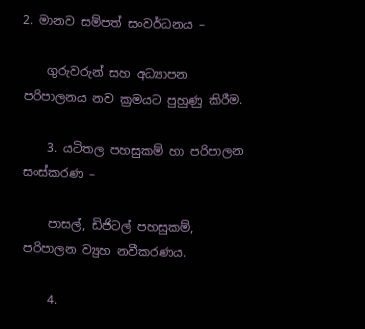2. මානව සම්පත් සංවර්ධනය –

    ගුරුවරුන් සහ අධ්‍යාපන පරිපාලනය නව ක්‍රමයට පුහුණු කිරීම.

    3. යටිතල පහසුකම් හා පරිපාලන සංස්කරණ –

    පාසල්, ඩිජිටල් පහසුකම්, පරිපාලන ව්‍යුහ නවීකරණය.

    4.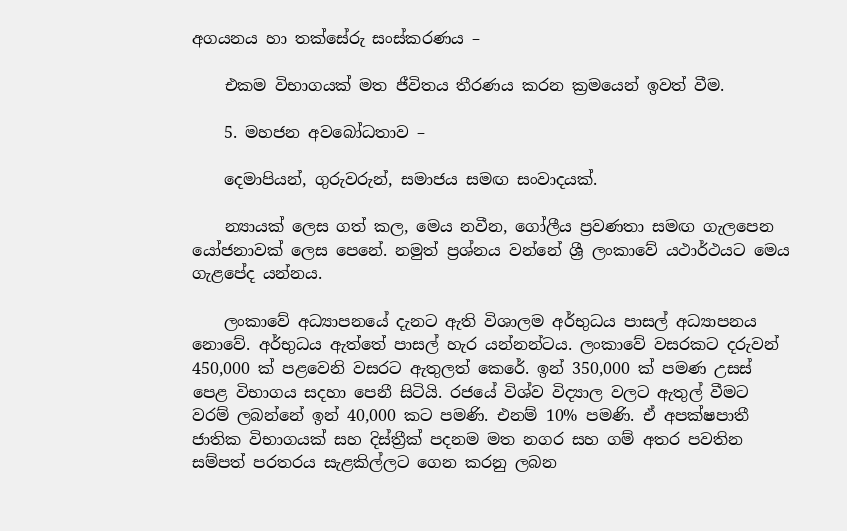අගයනය හා තක්සේරු සංස්කරණය –

    එකම විභාගයක් මත ජීවිතය තීරණය කරන ක්‍රමයෙන් ඉවත් වීම.

    5. මහජන අවබෝධතාව –

    දෙමාපියන්, ගුරුවරුන්, සමාජය සමඟ සංවාදයක්.

    න්‍යායක් ලෙස ගත් කල, මෙය නවීන, ගෝලීය ප්‍රවණතා සමඟ ගැලපෙන යෝජනාවක් ලෙස පෙනේ. නමුත් ප්‍රශ්නය වන්නේ ශ්‍රී ලංකාවේ යථාර්ථයට මෙය ගැළපේද යන්නය.

    ලංකාවේ අධ්‍යාපනයේ දැනට ඇති විශාලම අර්භුධය පාසල් අධ්‍යාපනය නොවේ. අර්භුධය ඇත්තේ පාසල් හැර යන්නන්ටය. ලංකාවේ වසරකට දරුවන් 450,000 ක් පළවෙනි වසරට ඇතුලත් කෙරේ. ඉන් 350,000 ක් පමණ උසස් පෙළ විභාගය සදහා පෙනී සිටියි. රජයේ විශ්ව විද්‍යාල වලට ඇතුල් වීමට වරම් ලබන්නේ ඉන් 40,000 කට පමණි. එනම් 10% පමණි. ඒ අපක්ෂපාතී ජාතික විභාගයක් සහ දිස්ත්‍රීක් පදනම මත නගර සහ ගම් අතර පවතින සම්පත් පරතරය සැළකිල්ලට ගෙන කරනු ලබන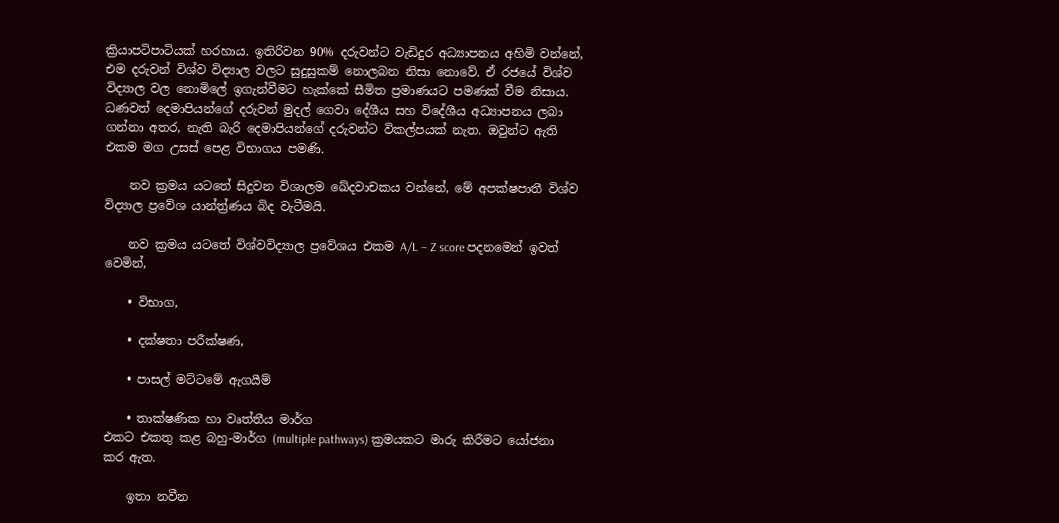ක්‍රියාපටිපාටියක් හරහාය. ඉතිරිවන 90% දරුවන්ට වැඩිදුර අධ්‍යාපනය අහිමි වන්නේ, එම දරුවන් විශ්ව විද්‍යාල වලට සුදුසුකම් නොලබන නිසා නොවේ. ඒ රජයේ විශ්ව විද්‍යාල වල නොමිලේ ඉගැන්වීමට හැක්කේ සීමිත ප්‍රමාණයට පමණක් වීම නිසාය. ධණවත් දෙමාපියන්ගේ දරුවන් මුදල් ගෙවා දේශීය සහ විදේශීය අධ්‍යාපනය ලබා ගන්නා අතර, නැති බැරි දෙමාපියන්ගේ දරුවන්ට විකල්පයක් නැත. ඔවුන්ට ඇති එකම මග උසස් පෙළ විභාගය පමණි.

    නව ක්‍රමය යටතේ සිදුවන විශාලම ඛේදවාචකය වන්නේ, මේ අපක්ෂපාතී විශ්ව විද්‍යාල ප්‍රවේශ යාන්ත්‍ර්ණය බිද වැටීමයි.

    නව ක්‍රමය යටතේ විශ්වවිද්‍යාල ප්‍රවේශය එකම A/L – Z score පදනමෙන් ඉවත් වෙමින්,

    • විභාග,

    • දක්ෂතා පරීක්ෂණ,

    • පාසල් මට්ටමේ ඇගයීම්

    • තාක්ෂණික හා වෘත්තීය මාර්ග
එකට එකතු කළ බහු-මාර්ග (multiple pathways) ක්‍රමයකට මාරු කිරීමට යෝජනා කර ඇත.

    ඉතා නවීන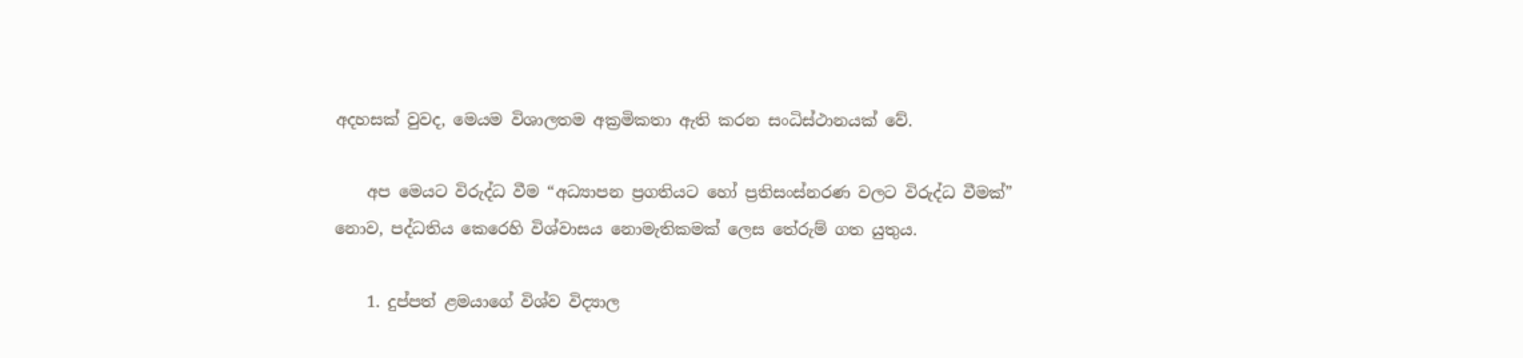අදහසක් වුවද, මෙයම විශාලතම අක්‍රමිකතා ඇති කරන සංධිස්ථානයක් වේ.

    අප මෙයට විරුද්ධ වීම “අධ්‍යාපන ප්‍රගතියට හෝ ප්‍රතිසංස්නරණ වලට විරුද්ධ වීමක්” නොව, පද්ධතිය කෙරෙහි විශ්වාසය නොමැතිකමක් ලෙස තේරුම් ගත යුතුය.

    1. දුප්පත් ළමයාගේ විශ්ව විද්‍යාල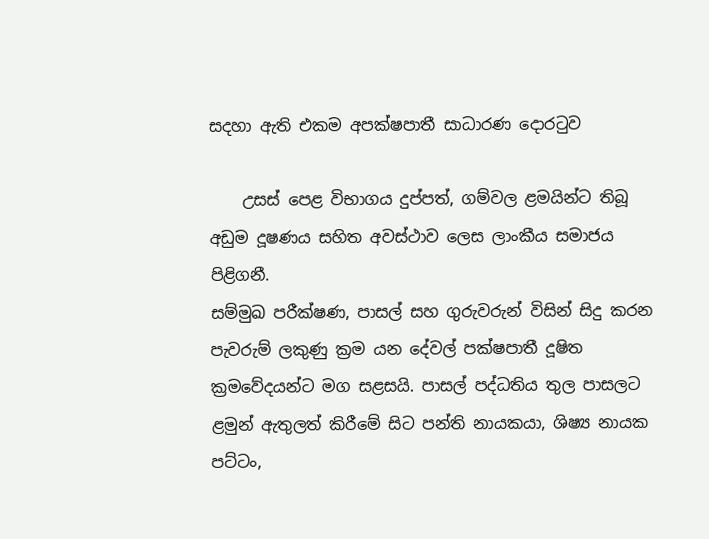සදහා ඇති එකම අපක්ෂපාතී සාධාරණ දොරටුව

    උසස් පෙළ විභාගය දුප්පත්, ගම්වල ළමයින්ට තිබූ අඩුම දූෂණය සහිත අවස්ථාව ලෙස ලාංකීය සමාජය පිළිගනී.
සම්මුඛ පරීක්ෂණ, පාසල් සහ ගුරුවරුන් විසින් සිදු කරන පැවරුම් ලකුණු ක්‍රම යන දේවල් පක්ෂපාතී දූෂිත ක්‍රමවේදයන්ට මග සළසයි. පාසල් පද්ධතිය තුල පාසලට ළමුන් ඇතුලත් කිරීමේ සිට පන්ති නායකයා, ශිෂ්‍ය නායක පට්ටං,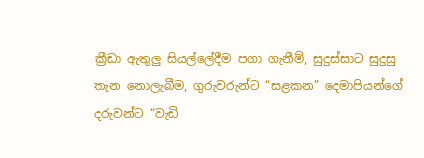ක්‍රීඩා ඇතුලු සියල්ලේදීම පගා ගැනීම්, සුදුස්සාට සුදුසු තැන නොලැබීම, ගුරුවරුන්ට “සළකන” දෙමාපියන්ගේ දරුවන්ට “වැඩි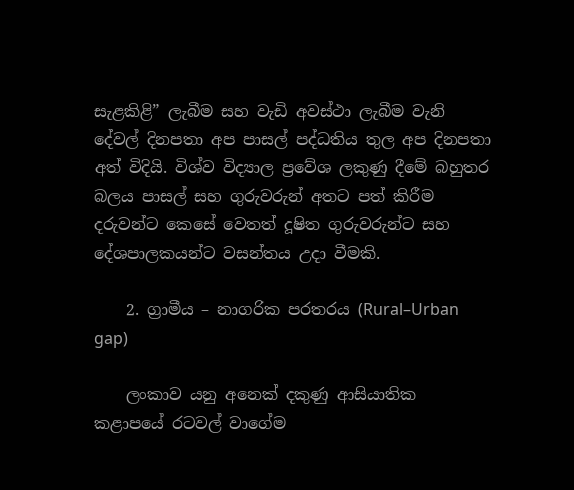සැළකිළි” ලැබීම සහ වැඩි අවස්ථා ලැබීම වැනි දේවල් දිනපතා අප පාසල් පද්ධතිය තුල අප දිනපතා අත් විදියි. විශ්ව විද්‍යාල ප්‍රවේශ ලකුණු දීමේ බහුතර බලය පාසල් සහ ගුරුවරුන් අතට පත් කිරීම දරුවන්ට කෙසේ වෙතත් දූෂිත ගුරුවරුන්ට සහ දේශපාලකයන්ට වසන්තය උදා වීමකි.

    2. ග්‍රාමීය – නාගරික පරතරය (Rural–Urban gap)

    ලංකාව යනු අනෙක් දකුණු ආසියාතික කළාපයේ රටවල් වාගේම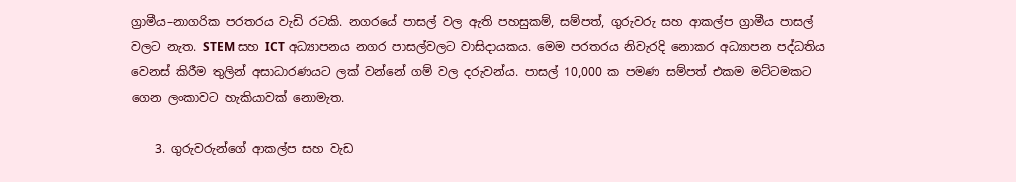ග්‍රාමීය–නාගරික පරතරය වැඩි රටකි. නගරයේ පාසල් වල ඇති පහසුකම්, සම්පත්, ගුරුවරු සහ ආකල්ප ග්‍රාමීය පාසල් වලට නැත. STEM සහ ICT අධ්‍යාපනය නගර පාසල්වලට වාසිදායකය. මෙම පරතරය නිවැරදි නොකර අධ්‍යාපන පද්ධතිය වෙනස් කිරීම තුලින් අසාධාරණයට ලක් වන්නේ ගම් වල දරුවන්ය. පාසල් 10,000 ක පමණ සම්පත් එකම මට්ටමකට ගෙන ලංකාවට හැකියාවක් නොමැත.

    3. ගුරුවරුන්ගේ ආකල්ප සහ වැඩ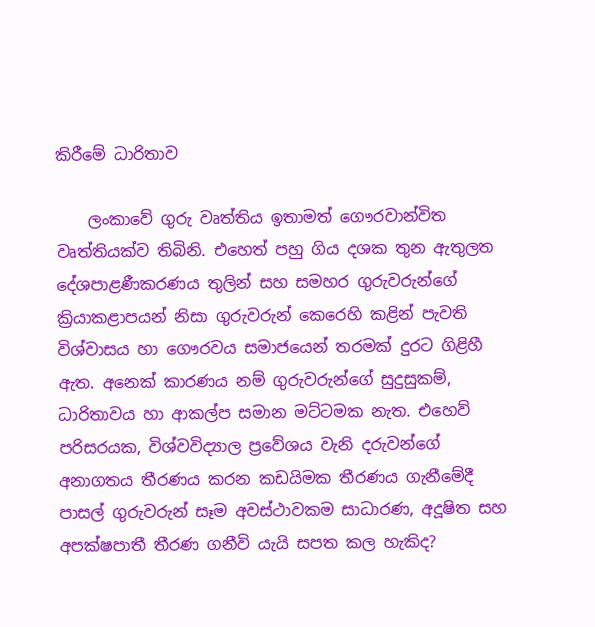කිරීමේ ධාරිතාව

    ලංකාවේ ගුරු වෘත්තිය ඉතාමත් ගෞරවාන්විත වෘත්තියක්ව තිබිනි. එහෙත් පහු ගිය දශක තුන ඇතුලත දේශපාළණීකරණය තුලින් සහ සමහර ගුරුවරුන්ගේ ක්‍රියාකළාපයන් නිසා ගුරුවරුන් කෙරෙහි කළින් පැවති විශ්වාසය හා ගෞරවය සමාජයෙන් තරමක් දුරට ගිළිහී ඇත. අනෙක් කාරණය නම් ගුරුවරුන්ගේ සුදුසුකම්, ධාරිතාවය හා ආකල්ප සමාන මට්ටමක නැත. එහෙව් පරිසරයක, විශ්වවිද්‍යාල ප්‍රවේශය වැනි දරුවන්ගේ අනාගතය තීරණය කරන කඩයිමක තීරණය ගැනීමේදී පාසල් ගුරුවරුන් සෑම අවස්ථාවකම සාධාරණ, අදූෂිත සහ අපක්ෂපාතී තීරණ ගනීවි යැයි සපත කල හැකිද?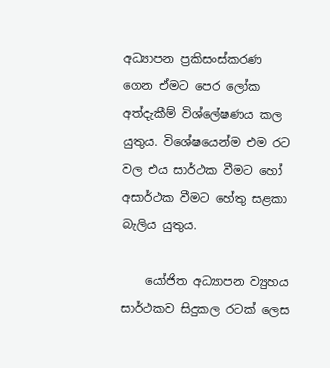අධ්‍යාපන ප්‍රකිසංස්කරණ ගෙන ඒමට පෙර ලෝක අත්දැකීම් විශ්ලේෂණය කල යුතුය. විශේෂයෙන්ම එම රට වල එය සාර්ථක වීමට හෝ අසාර්ථක වීමට හේතු සළකා බැලිය යුතුය.

    යෝජිත අධ්‍යාපන ව්‍යුහය සාර්ථකව සිදුකල රටක් ලෙස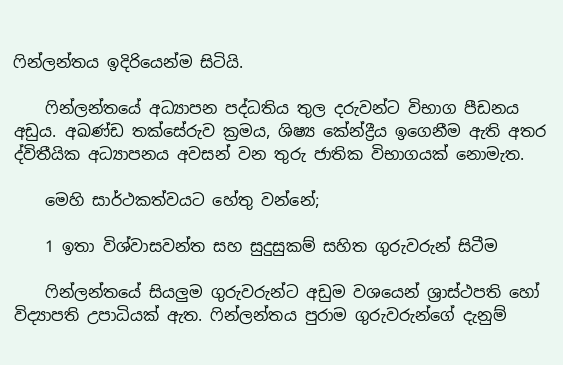ෆින්ලන්තය ඉදිරියෙන්ම සිටියි.

    ෆින්ලන්තයේ අධ්‍යාපන පද්ධතිය තුල දරුවන්ට විභාග පීඩනය අඩුය. අඛණ්ඩ තක්සේරුව ක්‍රමය, ශිෂ්‍ය කේන්ද්‍රීය ඉගෙනීම ඇති අතර ද්විතීයික අධ්‍යාපනය අවසන් වන තුරු ජාතික විභාගයක් නොමැත.

    මෙහි සාර්ථකත්වයට හේතු වන්නේ;

    1 ඉතා විශ්වාසවන්ත සහ සුදුසුකම් සහිත ගුරුවරුන් සිටීම

    ෆින්ලන්තයේ සියලුම ගුරුවරුන්ට අඩුම වශයෙන් ශ්‍රාස්ථපති හෝ විද්‍යාපති උපාධියක් ඇත. ෆින්ලන්තය පුරාම ගුරුවරුන්ගේ දැනුම්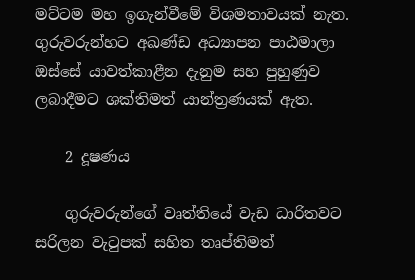මට්ටම මහ ඉගැන්වීමේ විශමතාවයක් නැත. ගුරුවරුන්හට අඛණ්ඩ අධ්‍යාපන පාඨමාලා ඔස්සේ යාවත්කාළීන දැනුම සහ පුහුණුව ලබාදීමට ශක්තිමත් යාන්ත්‍රණයක් ඇත.

    2 දූෂණය

    ගුරුවරුන්ගේ වෘත්තියේ වැඩ ධාරිතවට සරිලන වැටුපක් සහිත තෘප්තිමත්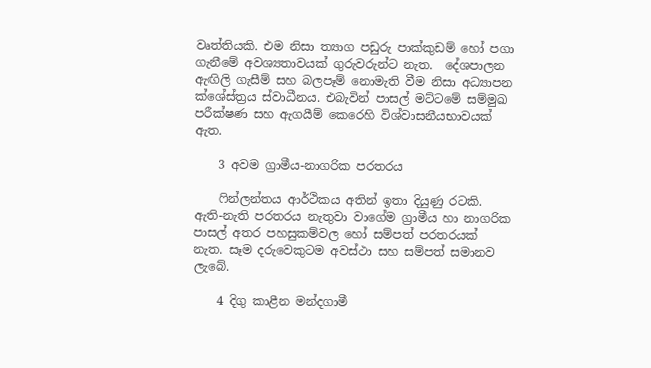වෘත්තියකි. එම නිසා ත්‍යාග පඩුරු පාක්කුඩම් හෝ පගා ගැනීමේ අවශ්‍යතාවයක් ගුරුවරුන්ට නැත.  දේශපාලන ඇඟිලි ගැසීම් සහ බලපෑම් නොමැති වීම නිසා අධ්‍යාපන ක්ශේස්ත්‍රය ස්වාධීනය. එබැවින් පාසල් මට්ටමේ සම්මුඛ පරීක්ෂණ සහ ඇගයීම් කෙරෙහි විශ්වාසනීයභාවයක් ඇත.

    3 අවම ග්‍රාමීය-නාගරික පරතරය

    ෆින්ලන්තය ආර්ථිකය අතින් ඉතා දියුණු රටකි. ඇති-නැති පරතරය නැතුවා වාගේම ග්‍රාමීය හා නාගරික පාසල් අතර පහසුකම්වල හෝ සම්පත් පරතරයක් නැත. සෑම දරුවෙකුටම අවස්ථා සහ සම්පත් සමානව ලැබේ.

    4 දිගු කාළීන මන්දගාමී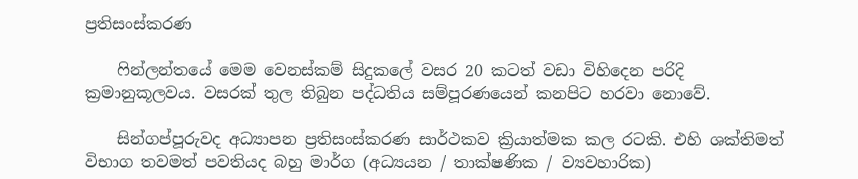ප්‍රතිසංස්කරණ

    ෆින්ලන්තයේ මෙම වෙනස්කම් සිදුකලේ වසර 20 කටත් වඩා විහිදෙන පරිදි ක්‍රමානුකූලවය. වසරක් තුල තිබුන පද්ධතිය සම්පූරණයෙන් කනපිට හරවා නොවේ.

    සින්ගප්පූරුවද අධ්‍යාපන ප්‍රතිසංස්කරණ සාර්ථකව ක්‍රියාත්මක කල රටකි. එහි ශක්තිමත් විභාග තවමත් පවතියද බහු මාර්ග (අධ්‍යයන / තාක්ෂණික / ව්‍යවහාරික)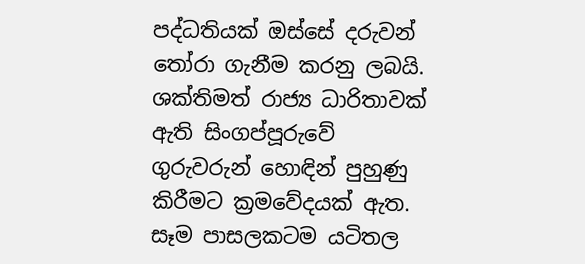පද්ධතියක් ඔස්සේ දරුවන් තෝරා ගැනීම කරනු ලබයි. ශක්තිමත් රාජ්‍ය ධාරිතාවක් ඇති සිංගප්පූරුවේ ගුරුවරුන් හොඳින් පුහුණු කිරීමට ක්‍රමවේදයක් ඇත. සෑම පාසලකටම යටිතල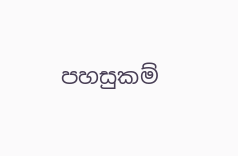පහසුකම්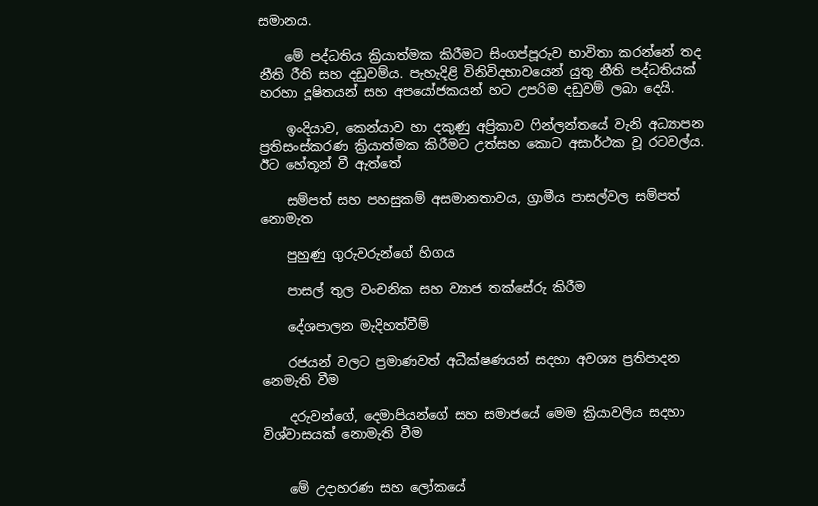සමානය.

    මේ පද්ධතිය ක්‍රියාත්මක කිරීමට සිංගප්පූරුව භාවිතා කරන්නේ තද නීති රීති සහ දඩුවම්ය. පැහැදිළි විනිවිදභාවයෙන් යුතු නීති පද්ධතියක් හරහා දූෂිතයන් සහ අපයෝජකයන් හට උපරිම දඩුවම් ලබා දෙයි.

    ඉංදියාව, කෙන්යාව හා දකුණු අප්‍රිකාව ෆින්ලන්තයේ වැනි අධ්‍යාපන ප්‍රතිසංස්කරණ ක්‍රියාත්මක කිරීමට උත්සහ කොට අසාර්ථක වූ රටවල්ය. ඊට හේතූන් වී ඇත්තේ

    සම්පත් සහ පහසුකම් අසමානතාවය, ග්‍රාමීය පාසල්වල සම්පත් නොමැත

    පුහුණු ගුරුවරුන්ගේ හිගය

    පාසල් තුල වංචනික සහ ව්‍යාජ තක්සේරු කිරීම

    දේශපාලන මැදිහත්වීම්

    රජයන් වලට ප්‍රමාණවත් අධීක්ෂණයන් සදහා අවශ්‍ය ප්‍රතිපාදන නෙමැති වීම

    දරුවන්ගේ, දෙමාපියන්ගේ සහ සමාජයේ මෙම ක්‍රියාවලිය සදහා විශ්වාසයක් නොමැති වීම


    මේ උදාහරණ සහ ලෝකයේ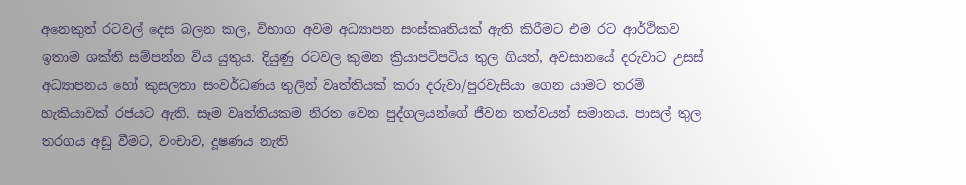අනෙකුත් රටවල් දෙස බලන කල, විභාග අවම අධ්‍යාපන සංස්කෘතියක් ඇති කිරීමට එම රට ආර්ථිකව ඉතාම ශක්ති සම්පන්න විය යුතුය. දියුණු රටවල කුමන ක්‍රියාපටිපටිය තුල ගියත්, අවසානයේ දරුවාට උසස් අධ්‍යාපනය හෝ කුසලතා සංවර්ධණය තුලින් වෘත්තියක් කරා දරුවා/පුරවැසියා ගෙන යාමට තරම් හැකියාවක් රජයට ඇති. සෑම වෘත්තියකම නිරත වෙන පුද්ගලයන්ගේ ජීවන තත්වයන් සමානය. පාසල් තුල තරගය අඩු වීමට, වංචාව, දූෂණය නැති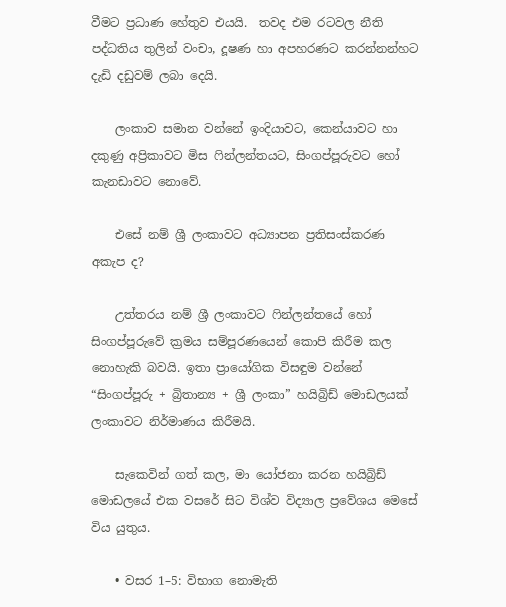වීමට ප්‍රධාණ හේතුව එයයි.  තවද එම රටවල නීති පද්ධතිය තුලින් වංචා, දූෂණ හා අපහරණට කරන්නන්හට දැඩි දඩුවම් ලබා දෙයි.

    ලංකාව සමාන වන්නේ ඉංදියාවට, කෙන්යාවට හා දකුණු අප්‍රිකාවට මිස ෆින්ලන්තයට, සිංගප්පූරුවට හෝ කැනඩාවට නොවේ.

    එසේ නම් ශ්‍රී ලංකාවට අධ්‍යාපන ප්‍රතිසංස්කරණ අකැප ද?

    උත්තරය නම් ශ්‍රී ලංකාවට ෆින්ලන්තයේ හෝ සිංගප්පූරුවේ ක්‍රමය සම්පූරණයෙන් කොපි කිරීම කල නොහැකි බවයි. ඉතා ප්‍රායෝගික විසඳුම වන්නේ “සිංගප්පූරු + බ්‍රිතාන්‍ය + ශ්‍රී ලංකා” හයිබ්‍රිඩ් මොඩලයක් ලංකාවට නිර්මාණය කිරීමයි.

    සැකෙවින් ගත් කල, මා යෝජනා කරන හයිබ්‍රිඩ් මොඩලයේ එක වසරේ සිට විශ්ව විද්‍යාල ප්‍රවේශය මෙසේ විය යුතුය.

    • වසර 1–5: විභාග නොමැති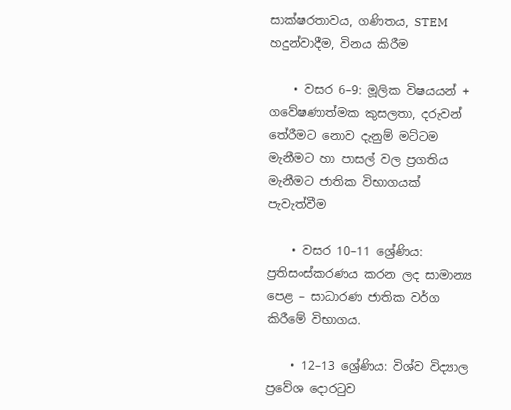සාක්ෂරතාවය, ගණිතය, STEM හදුන්වාදීම, විනය කිරීම

    • වසර 6–9: මූලික විෂයයන් + ගවේෂණාත්මක කුසලතා, දරුවන් තේරීමට නොව දැනුම් මට්ටම මැනීමට හා පාසල් වල ප්‍රගතිය මැනීමට ජාතික විභාගයක් පැවැත්වීම

    • වසර 10–11 ශ්‍රේණිය: ප්‍රතිසංස්කරණය කරන ලද සාමාන්‍ය පෙළ – සාධාරණ ජාතික වර්ග කිරීමේ විභාගය.

    • 12–13 ශ්‍රේණිය: විශ්ව විද්‍යාල ප්‍රවේශ දොරටුව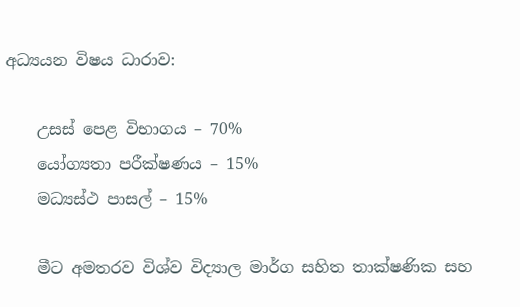අධ්‍යයන විෂය ධාරාව:

    උසස් පෙළ විභාගය – 70%
    යෝග්‍යතා පරීක්ෂණය – 15%
    මධ්‍යස්ථ පාසල් – 15%

    මීට අමතරව විශ්ව විද්‍යාල මාර්ග සහිත තාක්ෂණික සහ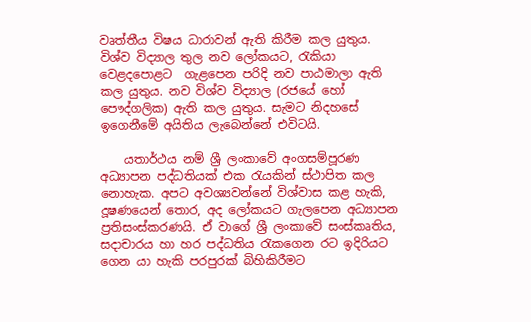වෘත්තීය විෂය ධාරාවන් ඇති කිරීම කල යුතුය. විශ්ව විද්‍යාල තුල නව ලෝකයට, රැකියා වෙළදපොළට  ගැළපෙන පරිදි නව පාඨමාලා ඇති කල යුතුය. නව විශ්ව විද්‍යාල (රජයේ හෝ පෞද්ගලික) ඇති කල යුතුය. සැමට නිදහසේ ඉගෙනීමේ අයිතිය ලැබෙන්නේ එවිටයි.

    යතාර්ථය නම් ශ්‍රී ලංකාවේ අංගසම්පූරණ අධ්‍යාපන පද්ධතියක් එක රැයකින් ස්ථාපිත කල නොහැක. අපට අවශ්‍යවන්නේ විශ්වාස කළ හැකි, දූෂණයෙන් තොර, අද ලෝකයට ගැලපෙන අධ්‍යාපන ප්‍රතිසංස්කරණයි. ඒ වාගේ ශ්‍රී ලංකාවේ සංස්කෘතිය, සදාචාරය හා හර පද්ධතිය රැකගෙන රට ඉදිරියට ගෙන යා හැකි පරපුරක් බිහිකිරීමට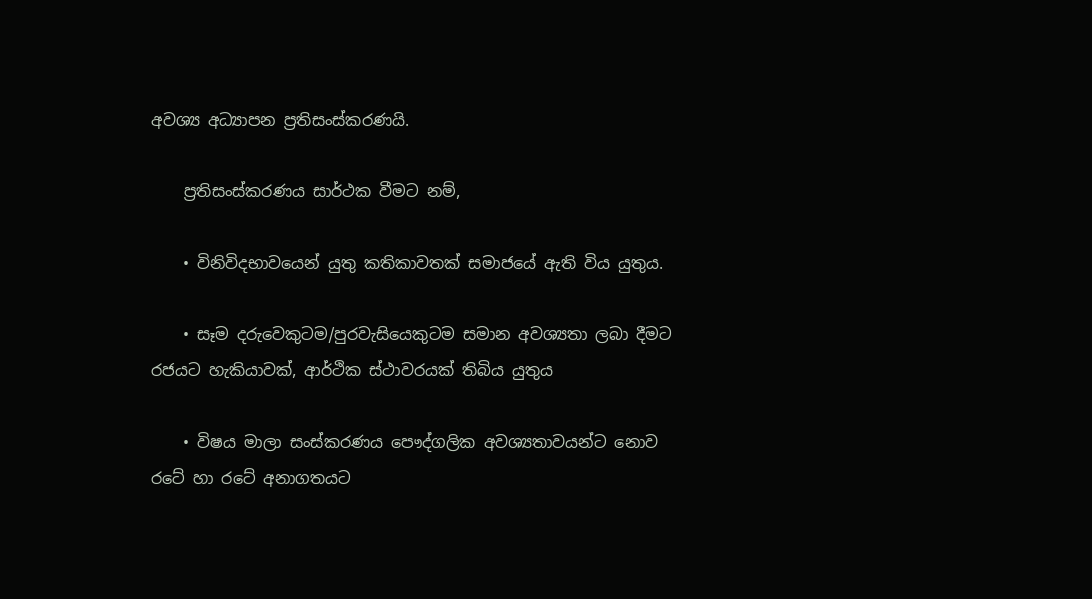අවශ්‍ය අධ්‍යාපන ප්‍රතිසංස්කරණයි.

    ප්‍රතිසංස්කරණය සාර්ථක වීමට නම්,

    • විනිවිදභාවයෙන් යුතු කතිකාවතක් සමාජයේ ඇති විය යුතුය.

    • සෑම දරුවෙකුටම/පුරවැසියෙකුටම සමාන අවශ්‍යතා ලබා දීමට රජයට හැකියාවක්, ආර්ථික ස්ථාවරයක් තිබිය යුතුය

    • විෂය මාලා සංස්කරණය පෞද්ගලික අවශ්‍යතාවයන්ට නොව රටේ හා රටේ අනාගතයට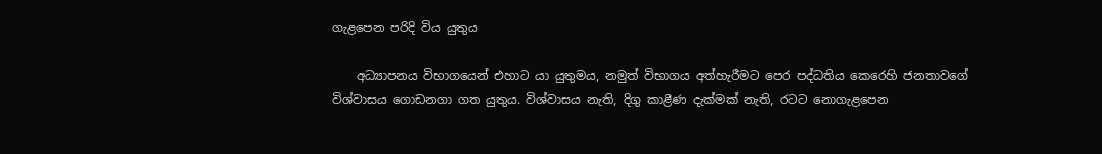ගැළපෙන පරිදි විය යුතුය

    අධ්‍යාපනය විභාගයෙන් එහාට යා යුතුමය, නමුත් විභාගය අත්හැරීමට පෙර පද්ධතිය කෙරෙහි ජනතාවගේ විශ්වාසය ගොඩනගා ගත යුතුය. විශ්වාසය නැති, දිගු කාළීණ දැක්මක් නැති, රටට නොගැළපෙන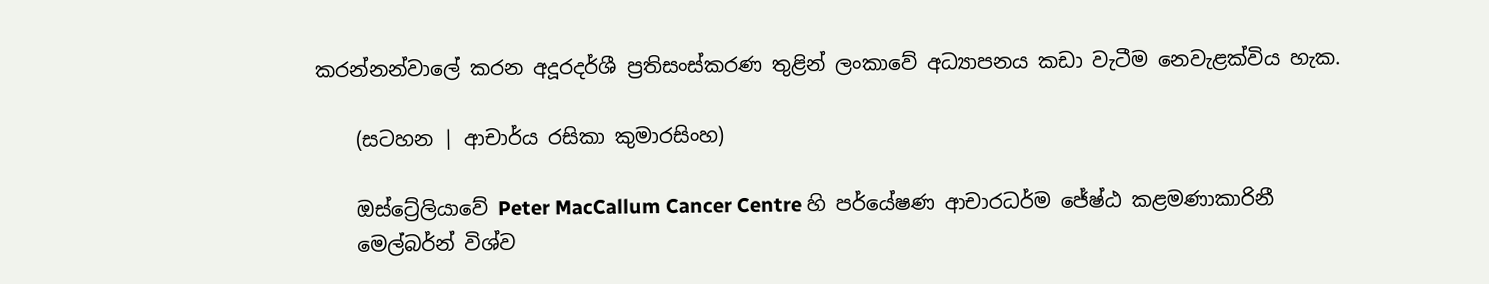කරන්නන්වාලේ කරන අදූරදර්ශී ප්‍රතිසංස්කරණ තුළින් ලංකාවේ අධ්‍යාපනය කඩා වැටීම නෙවැළක්විය හැක.

    (සටහන | ආචාර්ය රසිකා කුමාරසිංහ)

    ඔස්ට්‍රේලියාවේ Peter MacCallum Cancer Centre හි පර්යේෂණ ආචාරධර්ම ජේෂ්ඨ කළමණාකාරිනී
    මෙල්බර්න් විශ්ව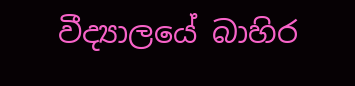වීද්‍යාලයේ බාහිර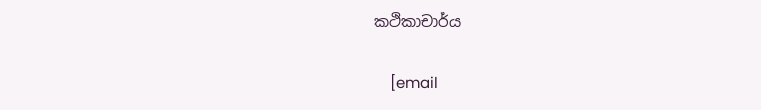කථිකාචාර්ය

    [email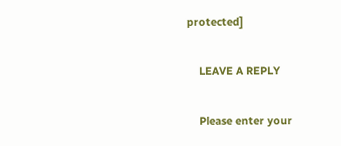protected]

    LEAVE A REPLY

    Please enter your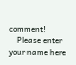comment!
    Please enter your name here